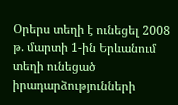Օրերս տեղի է ունեցել 2008 թ. մարտի 1-ին Երևանում տեղի ունեցած իրադարձությունների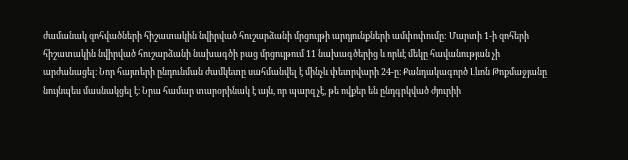ժամանակ զոհվածների հիշատակին նվիրված հուշարձանի մրցույթի արդյունքների ամփոփումը: Մարտի 1-ի զոհերի հիշատակին նվիրված հուշարձանի նախագծի բաց մրցույթում 11 նախագծերից և որևէ մեկը հավանության չի արժանացել։ Նոր հայտերի ընդունման ժամկետը սահմանվել է մինչև փետրվարի 24-ը։ Քանդակագործ Լևոն Թոքմաջյանը նույնպես մասնակցել է։ Նրա համար տարօրինակ է այն, որ պարզ չէ, թե ովքեր են ընդգրկված ժյուրիի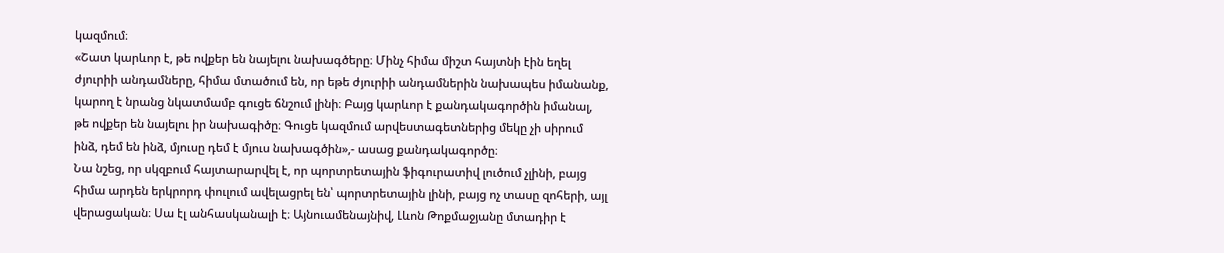կազմում։
«Շատ կարևոր է, թե ովքեր են նայելու նախագծերը։ Մինչ հիմա միշտ հայտնի էին եղել ժյուրիի անդամները, հիմա մտածում են, որ եթե ժյուրիի անդամներին նախապես իմանանք, կարող է նրանց նկատմամբ գուցե ճնշում լինի։ Բայց կարևոր է քանդակագործին իմանալ, թե ովքեր են նայելու իր նախագիծը։ Գուցե կազմում արվեստագետներից մեկը չի սիրում ինձ, դեմ են ինձ, մյուսը դեմ է մյուս նախագծին»,- ասաց քանդակագործը։
Նա նշեց, որ սկզբում հայտարարվել է, որ պորտրետային ֆիգուրատիվ լուծում չլինի, բայց հիմա արդեն երկրորդ փուլում ավելացրել են՝ պորտրետային լինի, բայց ոչ տասը զոհերի, այլ վերացական։ Սա էլ անհասկանալի է։ Այնուամենայնիվ, Լևոն Թոքմաջյանը մտադիր է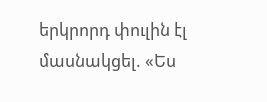երկրորդ փուլին էլ մասնակցել. «Ես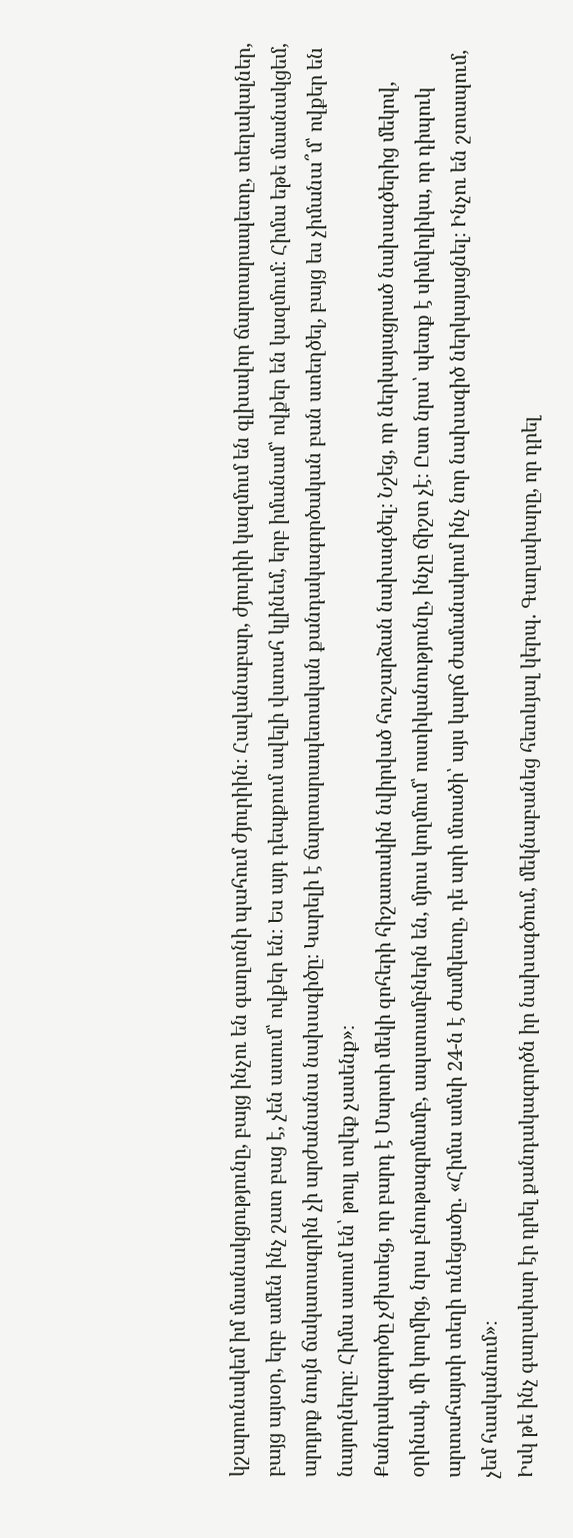կշարունակեմ իմ մասնակցությունը, բայց ինչու են գաղտնի պահում ժյուրիին։ Հավանաբար, ժյուրիի կազմում են գլխավոր ճարտարապետը, տեղակալներ, բայց այսօր, երբ ամեն ինչ շատ բաց է, չեն ասում՝ ովքեր են։ Ես այդ դեպքում ավելի վստահ կլինեմ, երբ իմանամ՝ ովքեր են կազմում։ Հիմա եթե մասնակցեմ, արդյոք նույն ճակատագրին չի արժանանա նախագիծը։ Կարելի է ճարտարապետական քանդակագործական բան ստեղծել, բայց ես չիմանա՞մ՝ ովքեր են նայողները։ Հիմա ասում են՝ թույլ տվեք չասենք»։
Քանդակագործը չժխտեց, որ բարդ է Մարտի մեկի զոհերի հիշատակին նվիրված հուշարձան նախագծել։ Նշեց, որ ներկայացրած նախագծերից մեկով, օրինակ, մի կողմից, նրա բնութագրմամբ, ապստամբներն են, մյուս կողմում՝ ոստիկանությունը, ինչը ճիշտ չէ։ Ըստ նրա՝ պետք է սիմվոլիկա, որ դիպուկ արտահայտի տեղի ունեցածը. «Հիմա ամսի 24-ն է ժամկետը, դե արի մտածի՝ այս կարճ ժամանակում ինչ նոր նախագիծ ներկայացնել։ Ինչու են շտապում, չեմ հասկանում»։
Իսկ թե ինչ գաղափար էր դրել քանդակագործն իր նախագծում, մեկնաբանեց հետևյալ կերպ. Գաղափարը, որ դրել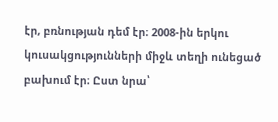էր, բռնության դեմ էր։ 2008-ին երկու կուսակցությունների միջև տեղի ունեցած բախում էր։ Ըստ նրա՝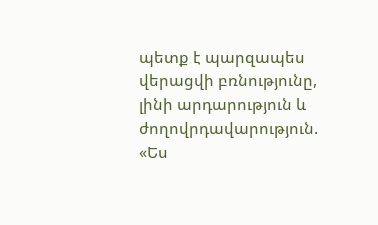պետք է պարզապես վերացվի բռնությունը, լինի արդարություն և ժողովրդավարություն. «Ես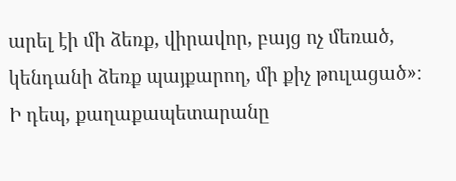արել էի մի ձեռք, վիրավոր, բայց ոչ մեռած, կենդանի ձեռք պայքարող, մի քիչ թուլացած»։
Ի դեպ, քաղաքապետարանը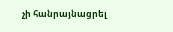չի հանրայնացրել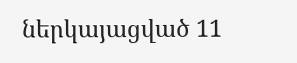ներկայացված 11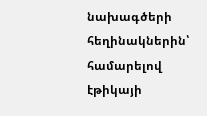նախագծերի հեղինակներին՝ համարելով էթիկայի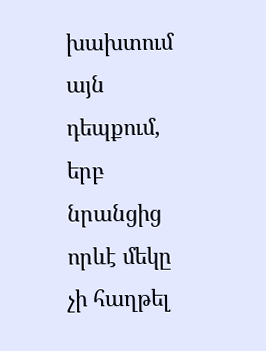խախտում այն դեպքում, երբ նրանցից որևէ մեկը չի հաղթել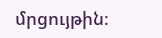մրցույթին։